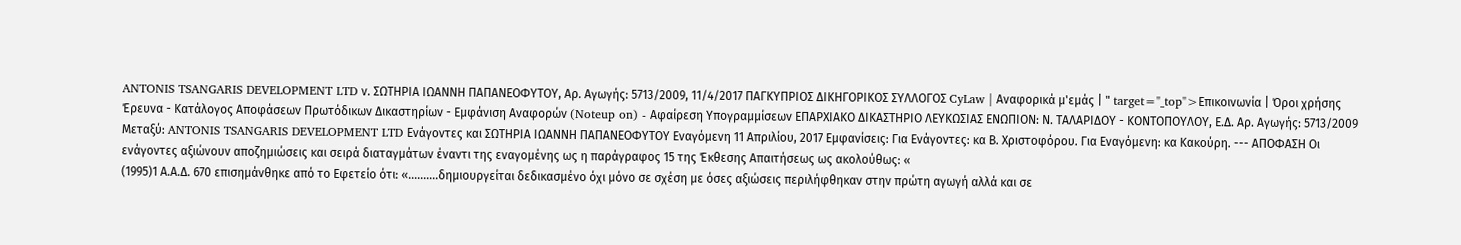ANTONIS TSANGARIS DEVELOPMENT LTD ν. ΣΩΤΗΡΙΑ ΙΩΑΝΝΗ ΠΑΠΑΝΕΟΦΥΤΟΥ, Αρ. Αγωγής: 5713/2009, 11/4/2017 ΠΑΓΚΥΠΡΙΟΣ ΔΙΚΗΓΟΡΙΚΟΣ ΣΥΛΛΟΓΟΣ CyLaw | Αναφορικά μ'εμάς | " target="_top">Επικοινωνία | Όροι χρήσης Έρευνα - Κατάλογος Αποφάσεων Πρωτόδικων Δικαστηρίων - Εμφάνιση Αναφορών (Noteup on) - Αφαίρεση Υπογραμμίσεων ΕΠΑΡΧΙΑΚΟ ΔΙΚΑΣΤΗΡΙΟ ΛΕΥΚΩΣΙΑΣ ΕΝΩΠΙΟΝ: Ν. ΤΑΛΑΡΙΔΟΥ - ΚΟΝΤΟΠΟΥΛΟΥ, Ε.Δ. Αρ. Αγωγής: 5713/2009 Μεταξύ: ANTONIS TSANGARIS DEVELOPMENT LTD Ενάγοντες και ΣΩΤΗΡΙΑ ΙΩΑΝΝΗ ΠΑΠΑΝΕΟΦΥΤΟΥ Εναγόμενη 11 Απριλίου, 2017 Εμφανίσεις: Για Ενάγοντες: κα Β. Χριστοφόρου. Για Εναγόμενη: κα Κακούρη. --- ΑΠΟΦΑΣΗ Οι ενάγοντες αξιώνουν αποζημιώσεις και σειρά διαταγμάτων έναντι της εναγομένης ως η παράγραφος 15 της Έκθεσης Απαιτήσεως ως ακολούθως: «
(1995)1 Α.Α.Δ. 670 επισημάνθηκε από το Εφετείο ότι: «..........δημιουργείται δεδικασμένο όχι μόνο σε σχέση με όσες αξιώσεις περιλήφθηκαν στην πρώτη αγωγή αλλά και σε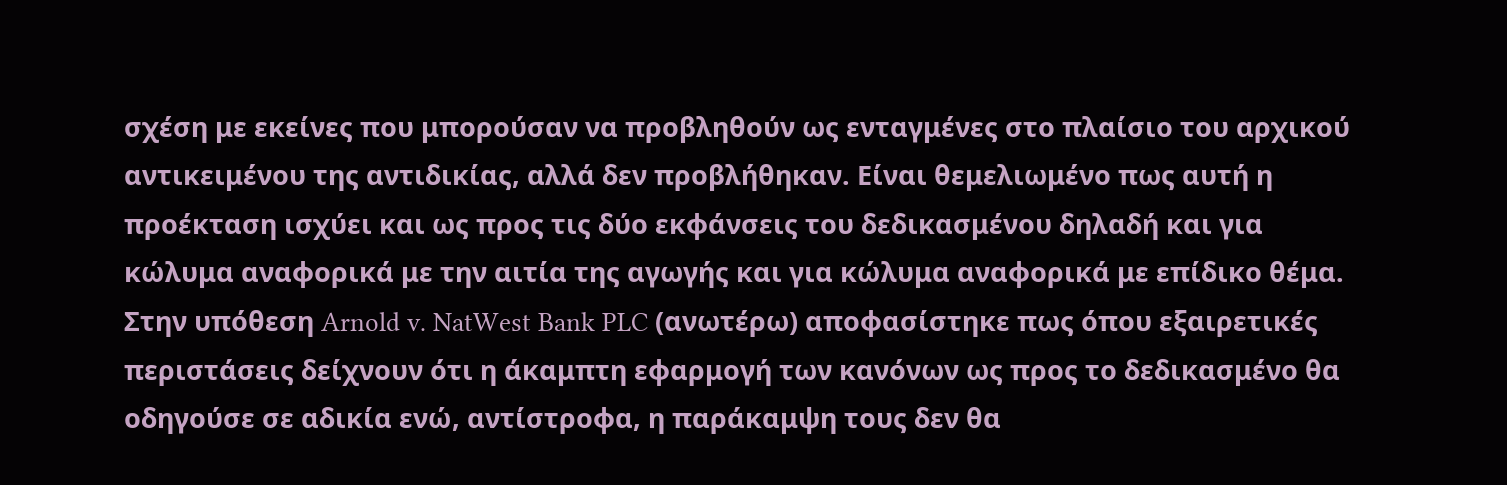σχέση με εκείνες που μπορούσαν να προβληθούν ως ενταγμένες στο πλαίσιο του αρχικού αντικειμένου της αντιδικίας, αλλά δεν προβλήθηκαν. Είναι θεμελιωμένο πως αυτή η προέκταση ισχύει και ως προς τις δύο εκφάνσεις του δεδικασμένου δηλαδή και για κώλυμα αναφορικά με την αιτία της αγωγής και για κώλυμα αναφορικά με επίδικο θέμα. Στην υπόθεση Arnold v. NatWest Bank PLC (ανωτέρω) αποφασίστηκε πως όπου εξαιρετικές περιστάσεις δείχνουν ότι η άκαμπτη εφαρμογή των κανόνων ως προς το δεδικασμένο θα οδηγούσε σε αδικία ενώ, αντίστροφα, η παράκαμψη τους δεν θα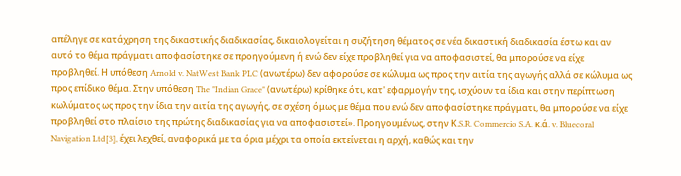απέληγε σε κατάχρηση της δικαστικής διαδικασίας, δικαιολογείται η συζήτηση θέματος σε νέα δικαστική διαδικασία έστω και αν αυτό το θέμα πράγματι αποφασίστηκε σε προηγούμενη ή ενώ δεν είχε προβληθεί για να αποφασιστεί, θα μπορούσε να είχε προβληθεί. Η υπόθεση Arnold v. NatWest Bank PLC (ανωτέρω) δεν αφορούσε σε κώλυμα ως προς την αιτία της αγωγής αλλά σε κώλυμα ως προς επίδικο θέμα. Στην υπόθεση The "Indian Grace" (ανωτέρω) κρίθηκε ότι, κατ' εφαρμογήν της, ισχύουν τα ίδια και στην περίπτωση κωλύματος ως προς την ίδια την αιτία της αγωγής, σε σχέση όμως με θέμα που ενώ δεν αποφασίστηκε πράγματι, θα μπορούσε να είχε προβληθεί στο πλαίσιο της πρώτης διαδικασίας για να αποφασιστεί». Προηγουμένως, στην Κ.S.R. Commercio S.A. κ.ά. v. Bluecoral Navigation Ltd[3], έχει λεχθεί, αναφορικά με τα όρια μέχρι τα οποία εκτείνεται η αρχή, καθώς και την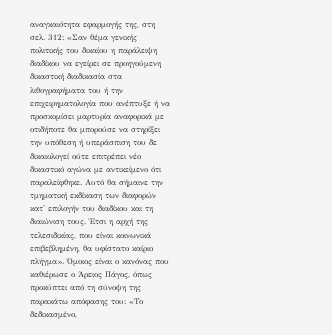αναγκαιότητα εφαρμογής της, στη σελ. 312: «Σαν θέμα γενικής πολιτικής του δικαίου η παράλειψη διαδίκου να εγείρει σε προηγούμενη δικαστική διαδικασία στα λιθογραφήματα του ή την επιχειρηματολογία που ανέπτυξε ή να προσκομίσει μαρτυρία αναφορικά με οτιδήποτε θα μπορούσε να στηρίξει την υπόθεση ή υπεράσπιση του δε δικαιολογεί ούτε επιτρέπει νέο δικαστικό αγώνα με αντικείμενο ότι παραλείφθηκε. Αυτό θα σήμαινε την τμηματική εκδίκαση των διαφορών κατ' επιλογήν του διαδίκου και τη διαιώνιση τους. Έτσι η αρχή της τελεσιδικίας, που είναι κοινωνικά επιβεβλημένη, θα υφίστατο καίριο πλήγμα». Όμοιος είναι ο κανόνας που καθιέρωσε ο Άρειος Πάγος, όπως προκύπτει από τη σύνοψη της παρακάτω απόφασης του: «Το δεδικασμένο,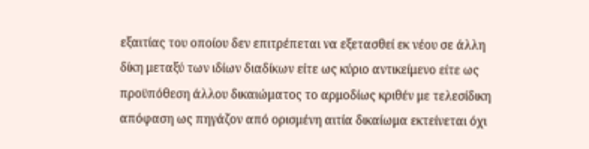εξαιτίας του οποίου δεν επιτρέπεται να εξετασθεί εκ νέου σε άλλη δίκη μεταξύ των ιδίων διαδίκων είτε ως κύριο αντικείμενο είτε ως προϋπόθεση άλλου δικαιώματος το αρμοδίως κριθέν με τελεσίδικη απόφαση ως πηγάζον από ορισμένη αιτία δικαίωμα εκτείνεται όχι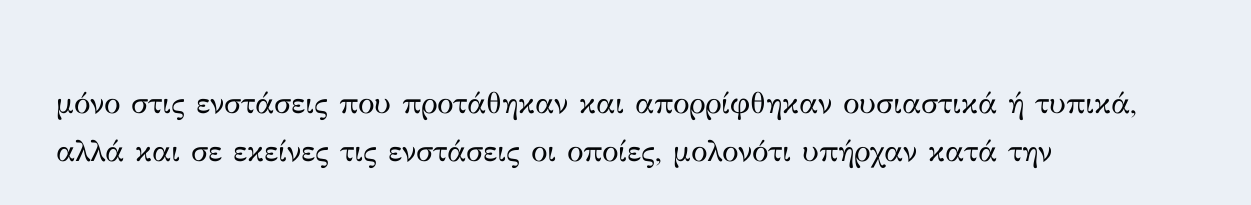μόνο στις ενστάσεις που προτάθηκαν και απορρίφθηκαν ουσιαστικά ή τυπικά, αλλά και σε εκείνες τις ενστάσεις οι οποίες, μολονότι υπήρχαν κατά την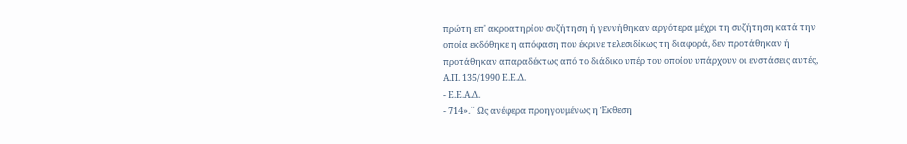πρώτη επ' ακροατηρίου συζήτηση ή γεννήθηκαν αργότερα μέχρι τη συζήτηση κατά την οποία εκδόθηκε η απόφαση που έκρινε τελεσιδίκως τη διαφορά, δεν προτάθηκαν ή προτάθηκαν απαραδέκτως από το διάδικο υπέρ του οποίου υπάρχουν οι ενστάσεις αυτές, Α.Π. 135/1990 Ε.Ε.Δ.
- Ε.Ε.Α.Δ.
- 714».¨ Ως ανέφερα προηγουμένως η Έκθεση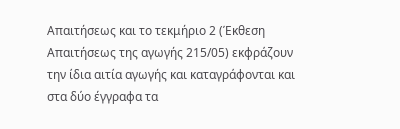Απαιτήσεως και το τεκμήριο 2 (Έκθεση Απαιτήσεως της αγωγής 215/05) εκφράζουν την ίδια αιτία αγωγής και καταγράφονται και στα δύο έγγραφα τα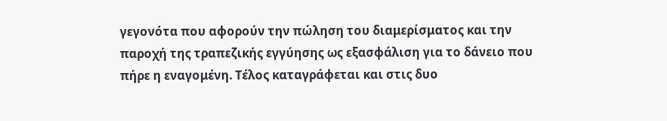γεγονότα που αφορούν την πώληση του διαμερίσματος και την παροχή της τραπεζικής εγγύησης ως εξασφάλιση για το δάνειο που πήρε η εναγομένη. Τέλος καταγράφεται και στις δυο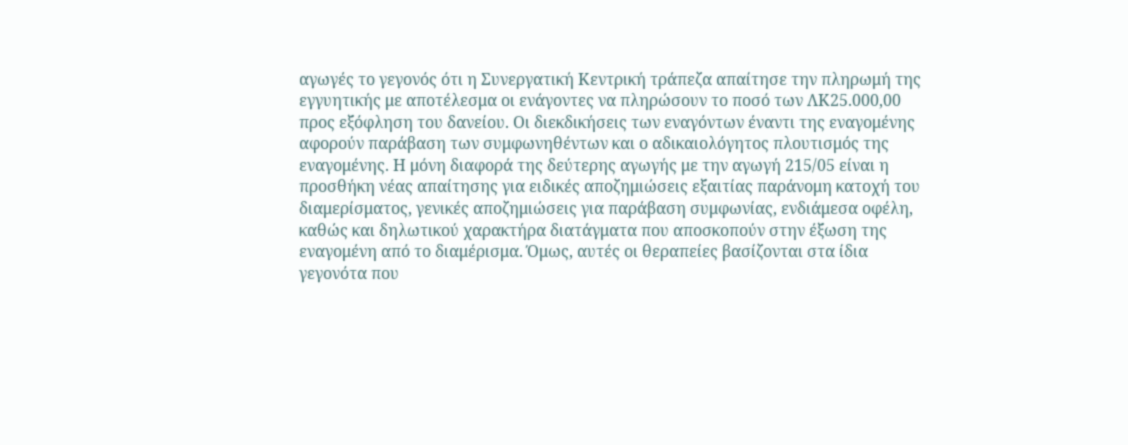αγωγές το γεγονός ότι η Συνεργατική Κεντρική τράπεζα απαίτησε την πληρωμή της εγγυητικής με αποτέλεσμα οι ενάγοντες να πληρώσουν το ποσό των ΛΚ25.000,00 προς εξόφληση του δανείου. Οι διεκδικήσεις των εναγόντων έναντι της εναγομένης αφορούν παράβαση των συμφωνηθέντων και ο αδικαιολόγητος πλουτισμός της εναγομένης. Η μόνη διαφορά της δεύτερης αγωγής με την αγωγή 215/05 είναι η προσθήκη νέας απαίτησης για ειδικές αποζημιώσεις εξαιτίας παράνομη κατοχή του διαμερίσματος, γενικές αποζημιώσεις για παράβαση συμφωνίας, ενδιάμεσα οφέλη, καθώς και δηλωτικού χαρακτήρα διατάγματα που αποσκοπούν στην έξωση της εναγομένη από το διαμέρισμα. Όμως, αυτές οι θεραπείες βασίζονται στα ίδια γεγονότα που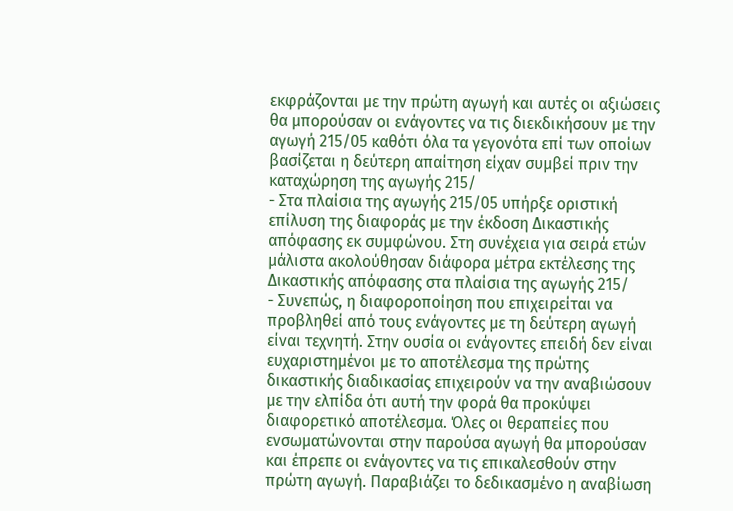εκφράζονται με την πρώτη αγωγή και αυτές οι αξιώσεις θα μπορούσαν οι ενάγοντες να τις διεκδικήσουν με την αγωγή 215/05 καθότι όλα τα γεγονότα επί των οποίων βασίζεται η δεύτερη απαίτηση είχαν συμβεί πριν την καταχώρηση της αγωγής 215/
- Στα πλαίσια της αγωγής 215/05 υπήρξε οριστική επίλυση της διαφοράς με την έκδοση Δικαστικής απόφασης εκ συμφώνου. Στη συνέχεια για σειρά ετών μάλιστα ακολούθησαν διάφορα μέτρα εκτέλεσης της Δικαστικής απόφασης στα πλαίσια της αγωγής 215/
- Συνεπώς, η διαφοροποίηση που επιχειρείται να προβληθεί από τους ενάγοντες με τη δεύτερη αγωγή είναι τεχνητή. Στην ουσία οι ενάγοντες επειδή δεν είναι ευχαριστημένοι με το αποτέλεσμα της πρώτης δικαστικής διαδικασίας επιχειρούν να την αναβιώσουν με την ελπίδα ότι αυτή την φορά θα προκύψει διαφορετικό αποτέλεσμα. Όλες οι θεραπείες που ενσωματώνονται στην παρούσα αγωγή θα μπορούσαν και έπρεπε οι ενάγοντες να τις επικαλεσθούν στην πρώτη αγωγή. Παραβιάζει το δεδικασμένο η αναβίωση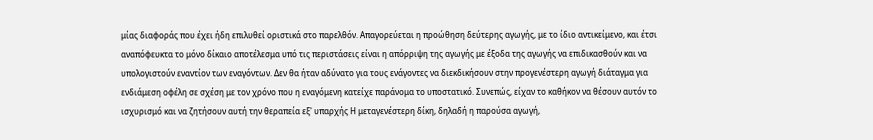μίας διαφοράς που έχει ήδη επιλυθεί οριστικά στο παρελθόν. Απαγορεύεται η προώθηση δεύτερης αγωγής, με το ίδιο αντικείμενο, και έτσι αναπόφευκτα το μόνο δίκαιο αποτέλεσμα υπό τις περιστάσεις είναι η απόρριψη της αγωγής με έξοδα της αγωγής να επιδικασθούν και να υπολογιστούν εναντίον των εναγόντων. Δεν θα ήταν αδύνατο για τους ενάγοντες να διεκδικήσουν στην προγενέστερη αγωγή διάταγμα για ενδιάμεση οφέλη σε σχέση με τον χρόνο που η εναγόμενη κατείχε παράνομα το υποστατικό. Συνεπώς, είχαν το καθήκον να θέσουν αυτόν το ισχυρισμό και να ζητήσουν αυτή την θεραπεία εξ' υπαρχής Η μεταγενέστερη δίκη, δηλαδή η παρούσα αγωγή,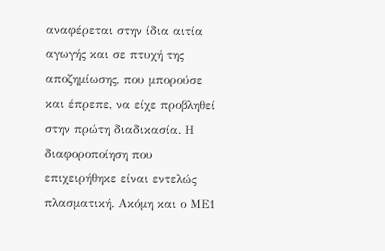αναφέρεται στην ίδια αιτία αγωγής και σε πτυχή της αποζημίωσης, που μπορούσε και έπρεπε, να είχε προβληθεί στην πρώτη διαδικασία. Η διαφοροποίηση που επιχειρήθηκε είναι εντελώς πλασματική. Ακόμη και ο ΜΕ1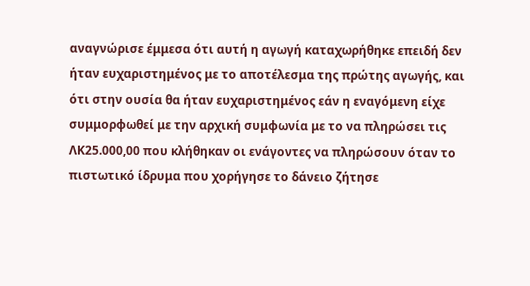αναγνώρισε έμμεσα ότι αυτή η αγωγή καταχωρήθηκε επειδή δεν ήταν ευχαριστημένος με το αποτέλεσμα της πρώτης αγωγής, και ότι στην ουσία θα ήταν ευχαριστημένος εάν η εναγόμενη είχε συμμορφωθεί με την αρχική συμφωνία με το να πληρώσει τις ΛΚ25.000,00 που κλήθηκαν οι ενάγοντες να πληρώσουν όταν το πιστωτικό ίδρυμα που χορήγησε το δάνειο ζήτησε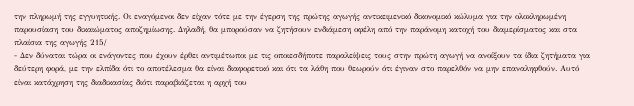την πληρωμή της εγγυητικής. Οι εναγόμενοι δεν είχαν τότε με την έγερση της πρώτης αγωγής αντικειμενικό δικονομικό κώλυμα για την ολοκληρωμένη παρουσίαση του δικαιώματος αποζημίωσης. Δηλαδή, θα μπορούσαν να ζητήσουν ενδιάμεση οφέλη από την παράνομη κατοχή του διαμερίσματος και στα πλαίσια της αγωγής 215/
- Δεν δύναται τώρα οι ενάγοντες που έχουν έρθει αντιμέτωποι με τις οποιεσδήποτε παραλείψεις τους στην πρώτη αγωγή να ανοίξουν τα ίδια ζητήματα για δεύτερη φορά, με την ελπίδα ότι το αποτέλεσμα θα είναι διαφορετικό και ότι τα λάθη που θεωρούν ότι έγιναν στο παρελθόν να μην επαναληφθούν. Αυτό είναι κατάχρηση της διαδικασίας διότι παραβιάζεται η αρχή του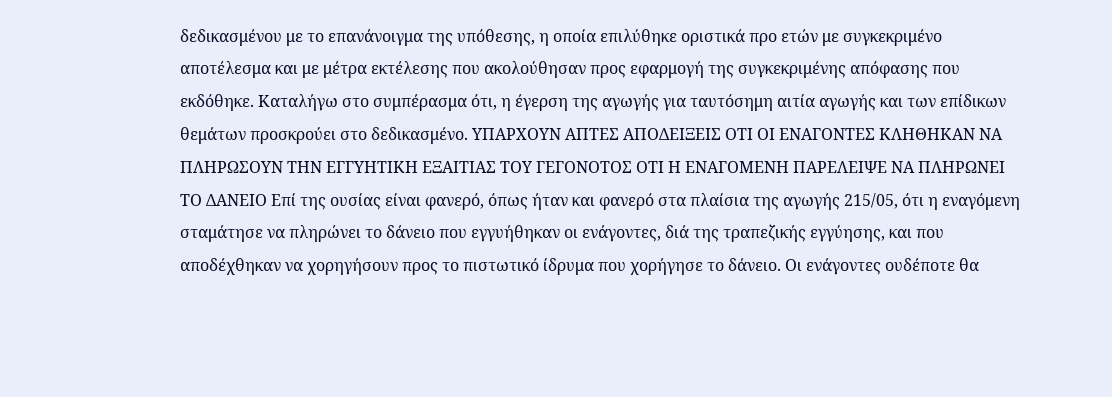δεδικασμένου με το επανάνοιγμα της υπόθεσης, η οποία επιλύθηκε οριστικά προ ετών με συγκεκριμένο αποτέλεσμα και με μέτρα εκτέλεσης που ακολούθησαν προς εφαρμογή της συγκεκριμένης απόφασης που εκδόθηκε. Καταλήγω στο συμπέρασμα ότι, η έγερση της αγωγής για ταυτόσημη αιτία αγωγής και των επίδικων θεμάτων προσκρούει στο δεδικασμένο. ΥΠΑΡΧΟΥΝ ΑΠΤΕΣ ΑΠΟΔΕΙΞΕΙΣ ΟΤΙ ΟΙ ΕΝΑΓΟΝΤΕΣ ΚΛΗΘΗΚΑΝ ΝΑ ΠΛΗΡΩΣΟΥΝ ΤΗΝ ΕΓΓΥΗΤΙΚΗ ΕΞΑΙΤΙΑΣ ΤΟΥ ΓΕΓΟΝΟΤΟΣ ΟΤΙ Η ΕΝΑΓΟΜΕΝΗ ΠΑΡΕΛΕΙΨΕ ΝΑ ΠΛΗΡΩΝΕΙ ΤΟ ΔΑΝΕΙΟ Επί της ουσίας είναι φανερό, όπως ήταν και φανερό στα πλαίσια της αγωγής 215/05, ότι η εναγόμενη σταμάτησε να πληρώνει το δάνειο που εγγυήθηκαν οι ενάγοντες, διά της τραπεζικής εγγύησης, και που αποδέχθηκαν να χορηγήσουν προς το πιστωτικό ίδρυμα που χορήγησε το δάνειο. Οι ενάγοντες ουδέποτε θα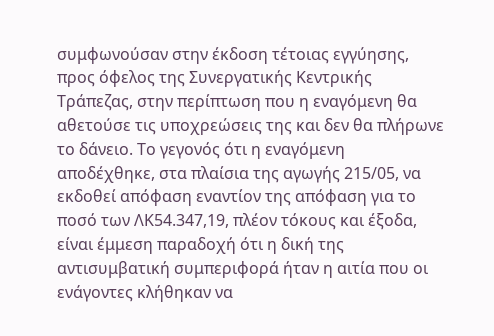συμφωνούσαν στην έκδοση τέτοιας εγγύησης, προς όφελος της Συνεργατικής Κεντρικής Τράπεζας, στην περίπτωση που η εναγόμενη θα αθετούσε τις υποχρεώσεις της και δεν θα πλήρωνε το δάνειο. Το γεγονός ότι η εναγόμενη αποδέχθηκε, στα πλαίσια της αγωγής 215/05, να εκδοθεί απόφαση εναντίον της απόφαση για το ποσό των ΛΚ54.347,19, πλέον τόκους και έξοδα, είναι έμμεση παραδοχή ότι η δική της αντισυμβατική συμπεριφορά ήταν η αιτία που οι ενάγοντες κλήθηκαν να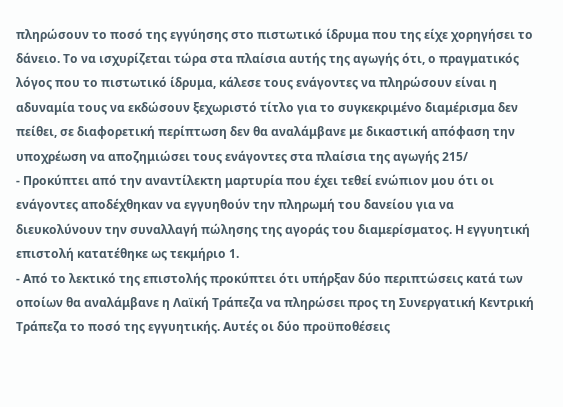πληρώσουν το ποσό της εγγύησης στο πιστωτικό ίδρυμα που της είχε χορηγήσει το δάνειο. Το να ισχυρίζεται τώρα στα πλαίσια αυτής της αγωγής ότι, ο πραγματικός λόγος που το πιστωτικό ίδρυμα, κάλεσε τους ενάγοντες να πληρώσουν είναι η αδυναμία τους να εκδώσουν ξεχωριστό τίτλο για το συγκεκριμένο διαμέρισμα δεν πείθει, σε διαφορετική περίπτωση δεν θα αναλάμβανε με δικαστική απόφαση την υποχρέωση να αποζημιώσει τους ενάγοντες στα πλαίσια της αγωγής 215/
- Προκύπτει από την αναντίλεκτη μαρτυρία που έχει τεθεί ενώπιον μου ότι οι ενάγοντες αποδέχθηκαν να εγγυηθούν την πληρωμή του δανείου για να διευκολύνουν την συναλλαγή πώλησης της αγοράς του διαμερίσματος. Η εγγυητική επιστολή κατατέθηκε ως τεκμήριο 1.
- Από το λεκτικό της επιστολής προκύπτει ότι υπήρξαν δύο περιπτώσεις κατά των οποίων θα αναλάμβανε η Λαϊκή Τράπεζα να πληρώσει προς τη Συνεργατική Κεντρική Τράπεζα το ποσό της εγγυητικής. Αυτές οι δύο προϋποθέσεις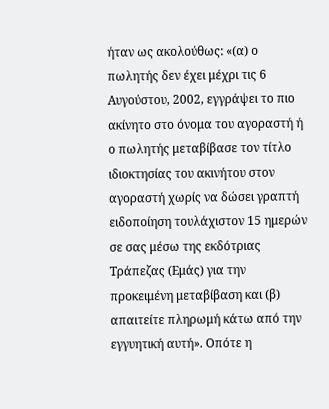ήταν ως ακολούθως: «(α) ο πωλητής δεν έχει μέχρι τις 6 Αυγούστου, 2002, εγγράψει το πιο ακίνητο στο όνομα του αγοραστή ή ο πωλητής μεταβίβασε τον τίτλο ιδιοκτησίας του ακινήτου στον αγοραστή χωρίς να δώσει γραπτή ειδοποίηση τουλάχιστον 15 ημερών σε σας μέσω της εκδότριας Τράπεζας (Εμάς) για την προκειμένη μεταβίβαση και (β) απαιτείτε πληρωμή κάτω από την εγγυητική αυτή». Οπότε η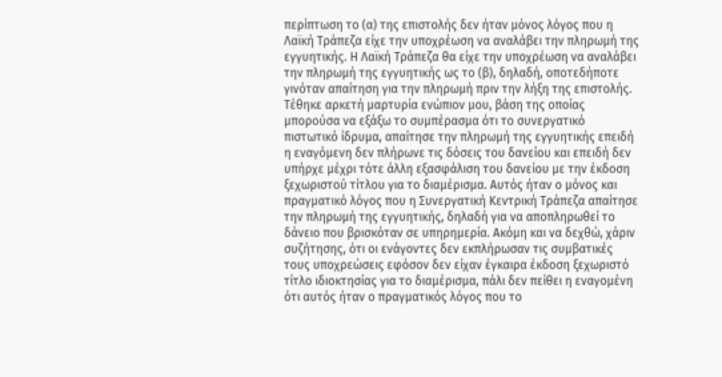περίπτωση το (α) της επιστολής δεν ήταν μόνος λόγος που η Λαϊκή Τράπεζα είχε την υποχρέωση να αναλάβει την πληρωμή της εγγυητικής. Η Λαϊκή Τράπεζα θα είχε την υποχρέωση να αναλάβει την πληρωμή της εγγυητικής ως το (β), δηλαδή, οποτεδήποτε γινόταν απαίτηση για την πληρωμή πριν την λήξη της επιστολής. Τέθηκε αρκετή μαρτυρία ενώπιον μου, βάση της οποίας μπορούσα να εξάξω το συμπέρασμα ότι το συνεργατικό πιστωτικό ίδρυμα, απαίτησε την πληρωμή της εγγυητικής επειδή η εναγόμενη δεν πλήρωνε τις δόσεις του δανείου και επειδή δεν υπήρχε μέχρι τότε άλλη εξασφάλιση του δανείου με την έκδοση ξεχωριστού τίτλου για το διαμέρισμα. Αυτός ήταν ο μόνος και πραγματικό λόγος που η Συνεργατική Κεντρική Τράπεζα απαίτησε την πληρωμή της εγγυητικής, δηλαδή για να αποπληρωθεί το δάνειο που βρισκόταν σε υπηρημερία. Ακόμη και να δεχθώ, χάριν συζήτησης, ότι οι ενάγοντες δεν εκπλήρωσαν τις συμβατικές τους υποχρεώσεις εφόσον δεν είχαν έγκαιρα έκδοση ξεχωριστό τίτλο ιδιοκτησίας για το διαμέρισμα, πάλι δεν πείθει η εναγομένη ότι αυτός ήταν ο πραγματικός λόγος που το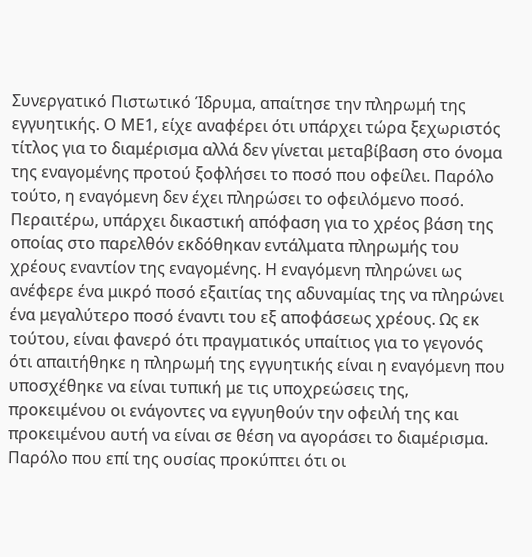Συνεργατικό Πιστωτικό Ίδρυμα, απαίτησε την πληρωμή της εγγυητικής. Ο ΜΕ1, είχε αναφέρει ότι υπάρχει τώρα ξεχωριστός τίτλος για το διαμέρισμα αλλά δεν γίνεται μεταβίβαση στο όνομα της εναγομένης προτού ξοφλήσει το ποσό που οφείλει. Παρόλο τούτο, η εναγόμενη δεν έχει πληρώσει το οφειλόμενο ποσό. Περαιτέρω, υπάρχει δικαστική απόφαση για το χρέος βάση της οποίας στο παρελθόν εκδόθηκαν εντάλματα πληρωμής του χρέους εναντίον της εναγομένης. Η εναγόμενη πληρώνει ως ανέφερε ένα μικρό ποσό εξαιτίας της αδυναμίας της να πληρώνει ένα μεγαλύτερο ποσό έναντι του εξ αποφάσεως χρέους. Ως εκ τούτου, είναι φανερό ότι πραγματικός υπαίτιος για το γεγονός ότι απαιτήθηκε η πληρωμή της εγγυητικής είναι η εναγόμενη που υποσχέθηκε να είναι τυπική με τις υποχρεώσεις της, προκειμένου οι ενάγοντες να εγγυηθούν την οφειλή της και προκειμένου αυτή να είναι σε θέση να αγοράσει το διαμέρισμα. Παρόλο που επί της ουσίας προκύπτει ότι οι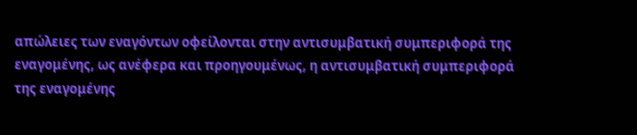απώλειες των εναγόντων οφείλονται στην αντισυμβατική συμπεριφορά της εναγομένης, ως ανέφερα και προηγουμένως, η αντισυμβατική συμπεριφορά της εναγομένης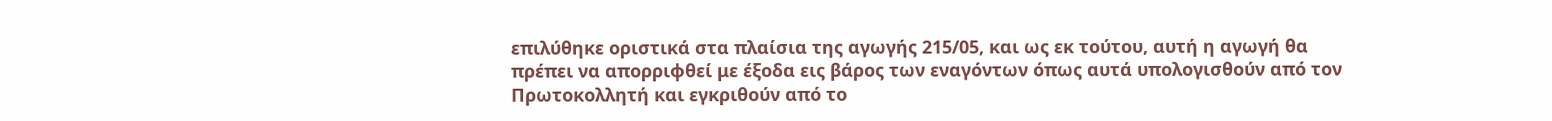επιλύθηκε οριστικά στα πλαίσια της αγωγής 215/05, και ως εκ τούτου, αυτή η αγωγή θα πρέπει να απορριφθεί με έξοδα εις βάρος των εναγόντων όπως αυτά υπολογισθούν από τον Πρωτοκολλητή και εγκριθούν από το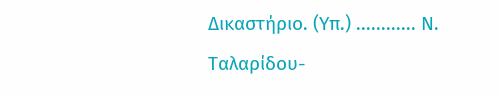Δικαστήριο. (Υπ.) ............ Ν. Ταλαρίδου-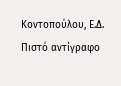Κοντοπούλου, Ε.Δ. Πιστό αντίγραφο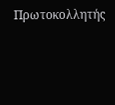Πρωτοκολλητής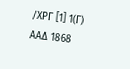/ΧΡΓ [1] 1(Γ) ΑΑΔ 1868